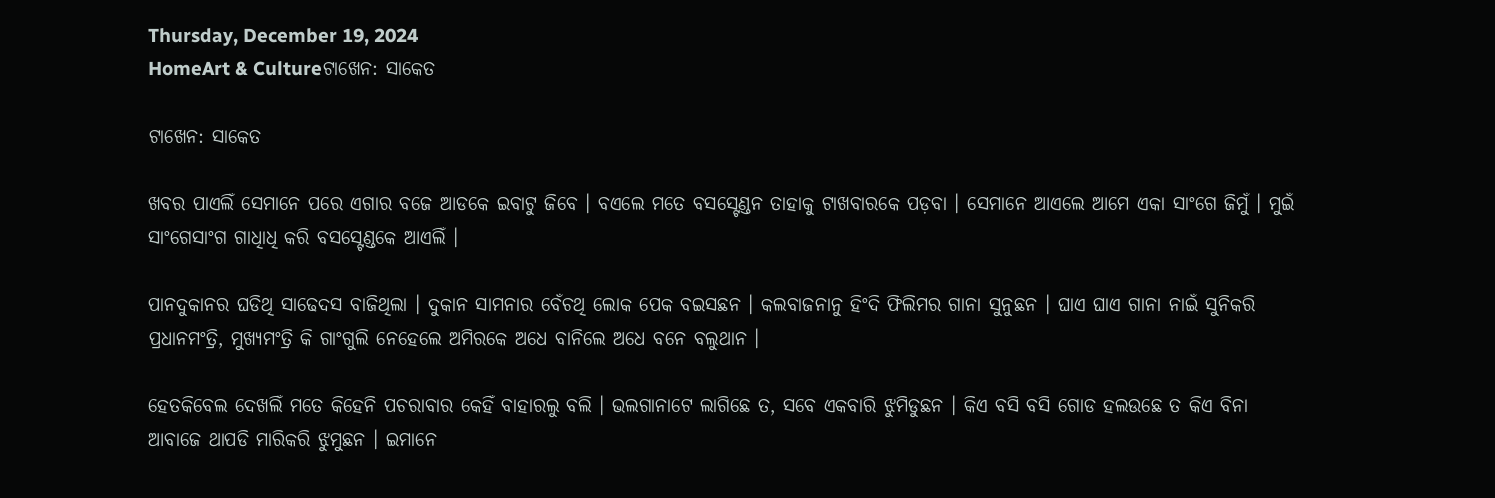Thursday, December 19, 2024
HomeArt & Cultureଟାଖେନ: ସାକେତ

ଟାଖେନ: ସାକେତ

ଖବର ପାଏଲିଁ ସେମାନେ ପରେ ଏଗାର ବଜେ ଆଡକେ ଇବାଟୁ ଜିବେ । ବଏଲେ ମତେ ବସସ୍ଟେଣ୍ଡନ ତାହାକୁ ଟାଖବାରକେ ପଡ଼ବା । ସେମାନେ ଆଏଲେ ଆମେ ଏକା ସାଂଗେ ଜିମୁଁ । ମୁଇଁ ସାଂଗେସାଂଗ ଗାଧିାଧି କରି ବସସ୍ଟେଣ୍ଡକେ ଆଏଲିଁ ।

ପାନଦୁକାନର ଘଡିଥି ସାଢେଦସ ବାଜିଥିଲା । ଦୁକାନ ସାମନାର ବେଁଚଥି ଲୋକ ପେକ ବଇସଛନ । କଲବାଜନାନୁ ହିଂଦି ଫିଲିମର ଗାନା ସୁନୁଛନ । ଘାଏ ଘାଏ ଗାନା ନାଇଁ ସୁନିକରି ପ୍ରଧାନମଂତ୍ରି, ମୁଖ୍ୟମଂତ୍ରି କି ଗାଂଗୁଲି ନେହେଲେ ଅମିରକେ ଅଧେ ବାନିଲେ ଅଧେ ବନେ ବଲୁଥାନ ।

ହେତକିବେଲ ଦେଖଲିଁ ମତେ କିହେନି ପଚରାବାର କେହିଁ ବାହାରଲୁ ବଲି । ଭଲଗାନାଟେ ଲାଗିଛେ ତ, ସବେ ଏକବାରି ଝୁମିଡୁଛନ । କିଏ ବସି ବସି ଗୋଡ ହଲଉଛେ ତ କିଏ ବିନା ଆବାଜେ ଥାପଡି ମାରିକରି ଝୁମୁଛନ । ଇମାନେ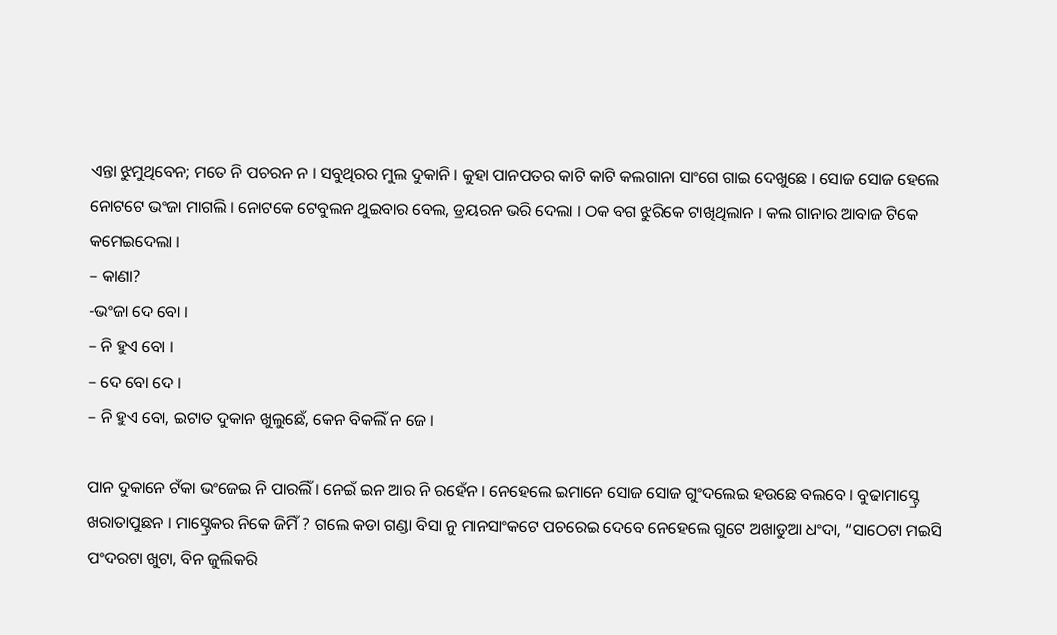ଏନ୍ତା ଝୁମୁଥିବେନ; ମତେ ନି ପଚରନ ନ । ସବୁଥିରର ମୁଲ ଦୁକାନି । କୁହା ପାନପତର କାଟି କାଟି କଲଗାନା ସାଂଗେ ଗାଇ ଦେଖୁଛେ । ସୋଜ ସୋଜ ହେଲେ ନୋଟଟେ ଭଂଜା ମାଗଲି । ନୋଟକେ ଟେବୁଲନ ଥୁଇବାର ବେଲ, ଡ୍ରୟରନ ଭରି ଦେଲା । ଠକ ବଗ ଝୁରିକେ ଟାଖିଥିଲାନ । କଲ ଗାନାର ଆବାଜ ଟିକେ କମେଇଦେଲା ।
– କାଣା?
-ଭଂଜା ଦେ ବୋ ।
– ନି ହୁଏ ବୋ ।
– ଦେ ବୋ ଦେ ।
– ନି ହୁଏ ବୋ, ଇଟାତ ଦୁକାନ ଖୁଲୁଛେଁ, କେନ ବିକଲିଁ ନ ଜେ ।

ପାନ ଦୁକାନେ ଟଁକା ଭଂଜେଇ ନି ପାରଲିଁ । ନେଇଁ ଇନ ଆର ନି ରହେଁନ । ନେହେଲେ ଇମାନେ ସୋଜ ସୋଜ ଗୁଂଦଲେଇ ହଉଛେ ବଲବେ । ବୁଢାମାସ୍ଟ୍ରେ ଖରାତାପୁଛନ । ମାସ୍ଟ୍ରେକର ନିକେ ଜିମିଁ ? ଗଲେ କଡା ଗଣ୍ଡା ବିସା ନୁ ମାନସାଂକଟେ ପଚରେଇ ଦେବେ ନେହେଲେ ଗୁଟେ ଅଖାଡୁଆ ଧଂଦା, “ସାଠେଟା ମଇସି ପଂଦରଟା ଖୁଟା, ବିନ ଜୁଲିକରି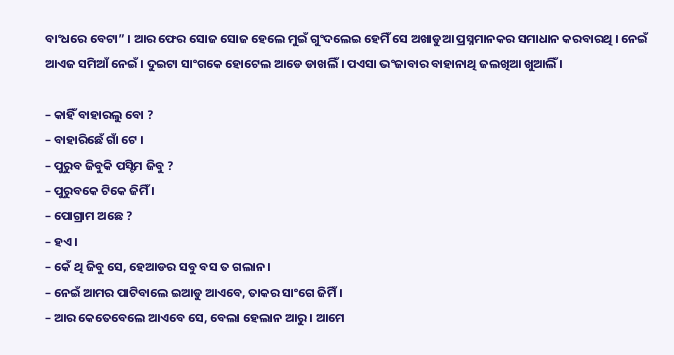ବାଂଧରେ ବେଟା” । ଆର ଫେର ସୋଜ ସୋଜ ହେଲେ ମୁଇଁ ଗୁଂଦଲେଇ ହେମିଁ ସେ ଅଖାଡୁଆ ପ୍ରସ୍ନମାନକର ସମାଧାନ କରବାରଥି । ନେଇଁ ଆଏଜ ସମିଆଁ ନେଇଁ । ଦୁଇଟା ସାଂଗକେ ହୋଟେଲ ଆଡେ ଡାଖଲିଁ । ପଏସା ଭଂଜାବାର ବାହାନାଥି ଜଲଖିଆ ଖୁଆଲିଁ ।

– କାହିଁ ବାହାରଲୁ ବୋ ?
– ବାହାରିଛେଁ ଗାଁ ଟେ ।
– ପୁରୁବ ଜିବୁକି ପସ୍ଟିମ ଜିବୁ ?
– ପୁରୁବକେ ଟିକେ ଜିମିଁ ।
– ପୋଗ୍ରାମ ଅଛେ ?
– ହଏ ।
– କେଁ ଥି ଜିବୁ ସେ, ହେଆଡର ସବୁ ବସ ତ ଗଲାନ ।
– ନେଇଁ ଆମର ପାଟିବାଲେ ଇଆଡୁ ଆଏବେ, ତାକର ସାଂଗେ ଜିମିଁ ।
– ଆର କେତେବେଲେ ଆଏବେ ସେ, ବେଲା ହେଲାନ ଆରୁ । ଆମେ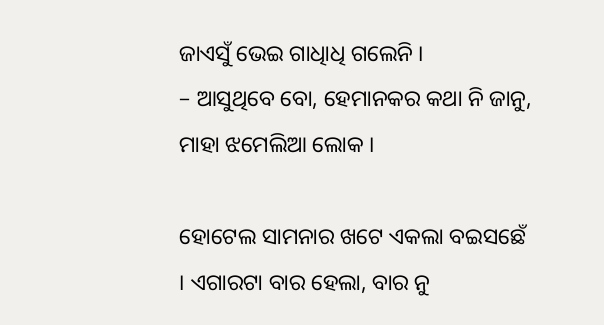ଜାଏସୁଁ ଭେଇ ଗାଧିାଧି ଗଲେନି ।
– ଆସୁଥିବେ ବୋ, ହେମାନକର କଥା ନି ଜାନୁ, ମାହା ଝମେଲିଆ ଲୋକ ।

ହୋଟେଲ ସାମନାର ଖଟେ ଏକଲା ବଇସଛେଁ । ଏଗାରଟା ବାର ହେଲା, ବାର ନୁ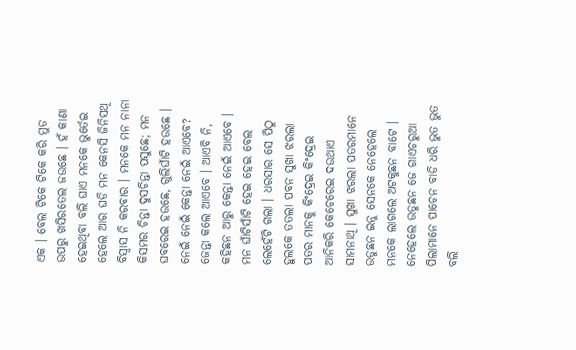ଏକ । ବେଲ ଟିକେ ଟିକେ କରି ମୁଡ ଉପରୁ ଖସିରତେଲ ଜଉଛେ । ହଁ କାଣା ହେଇଥିବା ବଲି ଘାଏ ମନକେ ଭୁର୍ତେଇ ହେଲେ ଆର ଘଡି ମନ କେନସି ଜିନିସଥି ବିସ୍ୱାସ ନି କରବାର । ମନକେ ମନ ନାନା କିସମର ଚିନ୍ତା ଦୁସଚିନ୍ତା ପସୁଛେ; ମନ ଘବରେଇ ହଉଛେ, ଗୁଲିଘାଁଟି ହଉଛେ । ନେଇଁ ନେଇଁ କେନ୍ତା ନେଇଁ ଆଏବେ? ଜେନ୍ତା କଲେ ଆଏବେ । ଆଏବି ନି, କହିଛନ ଆରୁ କେନ୍ତା ନେଇଁ ଆଏବେ । ମନ ଘାଁଟିସାଁଟି ହେଇ ହେଇ ବେଲ ଲେହେଁଟି ଗଲା । ଧରସାର ସେ ପିଠୁ ହୁଲକେ ତତଲା ପବନ ସୁଖା ଝରଲା ପତର ମାନକୁ କିଂଦ୍ରେଇ କିଂଦ୍ରେଇ ଆନିକରି କେଚେରେଇ ଦଉଥାଏ ସାମନାଥି । ସୁଖା ଝରଲା ପତରମାନେ ଉଡୁଛନ ଇନୁ ସେନକେ ନେହେଲେ ମନକେ ଲାଗଲେ ଅଟକୁଛନ ବାଟେ । ନେହେଲେ ଉଡୁଛନ ଜେ ଗାଏଚରୁଆ ପିଲାମାନେ ପାଚେନ ବାଡି ଧରି ଭୁତ ଭୁତ ବଲି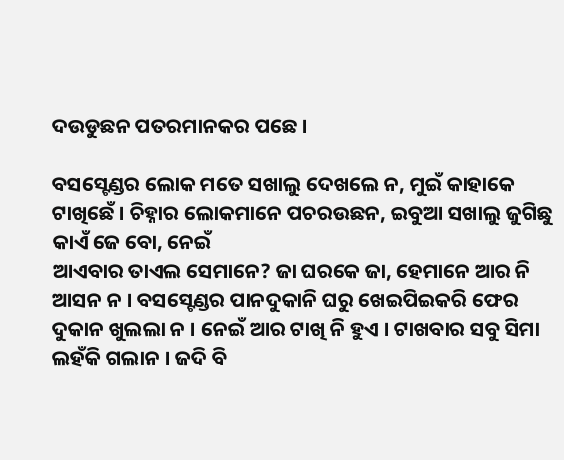ଦଉଡୁଛନ ପତରମାନକର ପଛେ ।

ବସସ୍ଟେଣ୍ଡର ଲୋକ ମତେ ସଖାଲୁ ଦେଖଲେ ନ, ମୁଇଁ କାହାକେ ଟାଖିଛେଁ । ଚିହ୍ନାର ଲୋକମାନେ ପଚରଉଛନ, ଇବୁଆ ସଖାଲୁ ଜୁଗିଛୁ କାଏଁ ଜେ ବୋ, ନେଇଁ
ଆଏବାର ତାଏଲ ସେମାନେ? ଜା ଘରକେ ଜା, ହେମାନେ ଆର ନି ଆସନ ନ । ବସସ୍ଟେଣ୍ଡର ପାନଦୁକାନି ଘରୁ ଖେଇପିଇକରି ଫେର ଦୁକାନ ଖୁଲଲା ନ । ନେଇଁ ଆର ଟାଖି ନି ହୁଏ । ଟାଖବାର ସବୁ ସିମା ଲହଁକି ଗଲାନ । ଜଦି ବି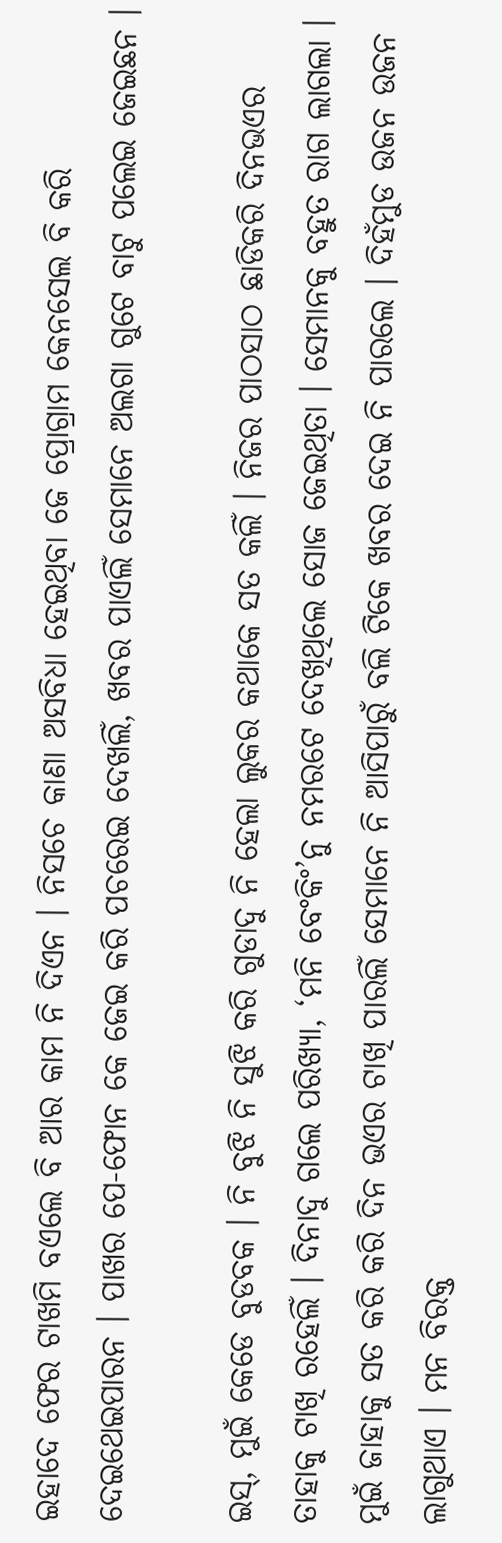ଇହାଦେ ଫେର ଟାଖମି ବଏଲେ ବି ଆର କାମ ନି ଦିଏନ । ନିସଚେ କାଣା ଅସବିଧା ହେଇଥିବା ଜେ ପ୍ରୋଗ୍ରାମ କେନସେଲ ବି କରି ଦେଇଥେଇପାରନ । ପାଖର ପେ-ଫୋନ କେ ଜେଇ କରି ପଚରେଇ ଦେଖଲିଁ, ଖବର ପାଏଲିଁ ସେମାନେ ଅଲଗା ଗୁଟେ ବାଟୁ ପଲେଇ ଜେଇଛନ ।

ଇସ୍, ମୁଇଁ କେଡେ ବୁଡବକ । ନି ବୁଝି ନି ସୁଝି କରି ଗୁଡାଦୁ ନି ହେଲା ଲୁକର କଥାକେ ସତ କଲିଁ । ନିଜର ପାଠସାଠ ଛାଡିକରି ଦିନଭଏର ତାହାକୁ ଟାଖି ରହେଲିଁ । ଦିନାଦୁ ଗଲେ ପରିଖ୍ୟା, ‘ମନି ବେଂକିଂ’ନୁ ନମରଟେ ଦେଖିଥିଲେ ସୋଜ ଜେଇଥିତା । ସେମାନକୁ ବହୁତ ରାଗ ଲାଗଲା । ମୁଇଁ ଜାହାକୁ ସତ କରି କରି ଦିନ ଭଏର ଟାଖି ପାରଲିଁ ସେମାନେ ନି ଆସିପାରୁଁ ବଲି ଟିକେ ଖବର ଦେଇ ନି ପାରଲେ । ଦିହଁମୁଡ ଉଜନ ଉଜନ ଲାଗୁଥାଏ । ମନ ବିରକ୍ତ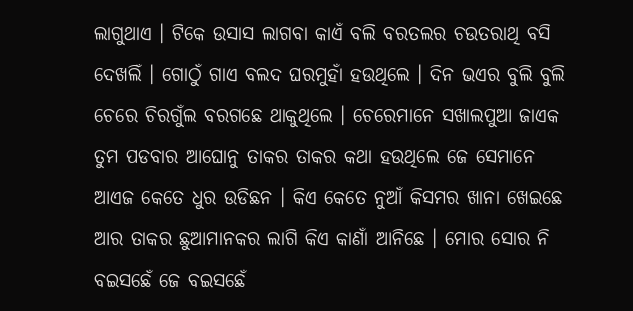ଲାଗୁଥାଏ । ଟିକେ ଉସାସ ଲାଗବା କାଏଁ ବଲି ବରତଲର ଚଉତରାଥି ବସି ଦେଖଲିଁ । ଗୋଠୁଁ ଗାଏ ବଲଦ ଘରମୁହାଁ ହଉଥିଲେ । ଦିନ ଭଏର ବୁଲି ବୁଲି ଚେରେ ଚିରଗୁଁଲ ବରଗଛେ ଥାକୁଥିଲେ । ଚେରେମାନେ ସଖାଲପୁଆ ଜାଏକ ତୁମ ପଡବାର ଆଘୋନୁ ତାକର ତାକର କଥା ହଉଥିଲେ ଜେ ସେମାନେ ଆଏଜ କେତେ ଧୁର ଉଡିଛନ । କିଏ କେତେ ନୁଆଁ କିସମର ଖାନା ଖେଇଛେ ଆର ତାକର ଛୁଆମାନକର ଲାଗି କିଏ କାଣାଁ ଆନିଛେ । ମୋର ସୋର ନି ବଇସଛେଁ ଜେ ବଇସଛେଁ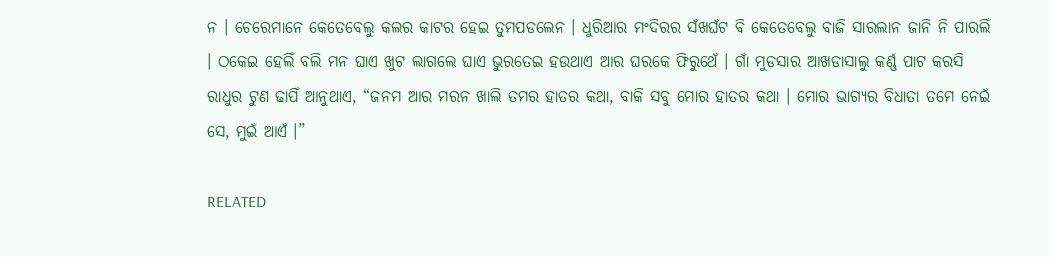ନ । ଚେରେମାନେ କେତେବେଲୁ କଲର କାଟର ହେଇ ତୁମପଡଲେନ । ଧୁରିଆର ମଂଦିରର ସଁଖଘଁଟ ବି କେତେବେଲୁ ବାଜି ସାରଲାନ ଜାନି ନି ପାରଲିଁ । ଠକେଇ ହେଲିଁ ବଲି ମନ ଘାଏ ଖୁଟ ଲାଗଲେ ଘାଏ ଭୁରତେଇ ହଉଥାଏ ଆର ଘରକେ ଫିରୁଥେଁ । ଗାଁ ମୁଡସାର ଆଖଡାସାଲୁ କର୍ଣ୍ଣ ପାଟ କରସି ରାଧୁର ଟୁଣ ଢାପିଁ ଆନୁଥାଏ, “ଜନମ ଆର ମରନ ଖାଲି ତମର ହାତର କଥା, ବାକି ସବୁ ମୋର ହାତର କଥା । ମୋର ଭାଗ୍ୟର ବିଧାତା ତମେ ନେଇଁ ସେ, ମୁଇଁ ଆଏଁ ।”

RELATED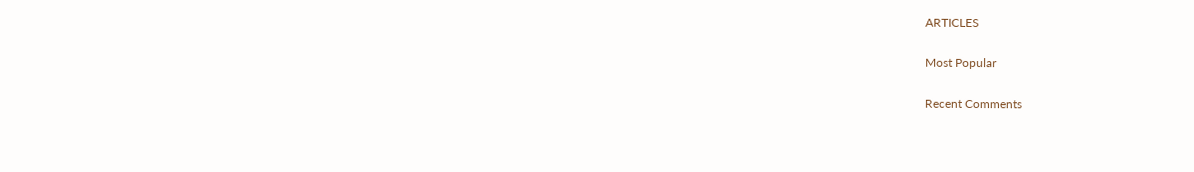ARTICLES

Most Popular

Recent Comments